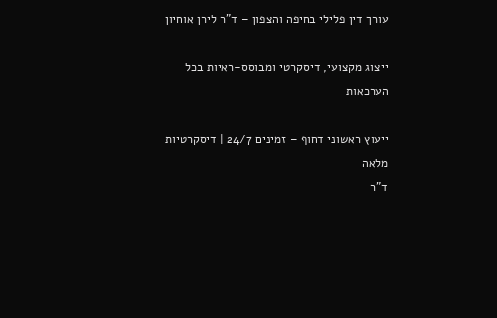עורך דין פלילי בחיפה והצפון – ד"ר לירן אוחיון

ייצוג מקצועי, דיסקרטי ומבוסס-ראיות בכל הערכאות

ייעוץ ראשוני דחוף – זמינים 24/7 | דיסקרטיות מלאה
ד"ר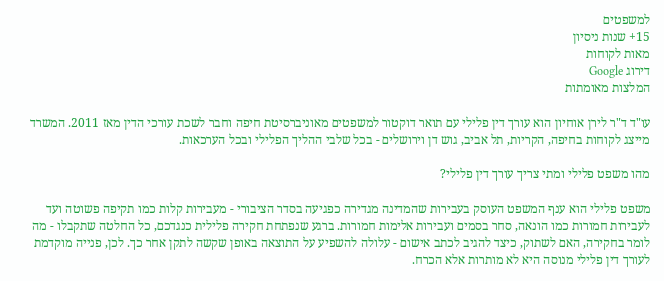למשפטים
15+ שנות ניסיון
מאות לקוחות
דירוג Google
המלצות מאומתות

עו"ד ד"ר לירן אוחיון הוא עורך דין פלילי עם תואר דוקטור למשפטים מאוניברסיטת חיפה וחבר לשכת עורכי הדין מאז 2011. המשרד מייצג לקוחות בחיפה, הקריות, תל אביב, גוש דן וירושלים - בכל שלבי ההליך הפלילי ובכל הערכאות.

מהו משפט פלילי ומתי צריך עורך דין פלילי?

משפט פלילי הוא ענף המשפט העוסק בעבירות שהמדינה מגדירה כפגיעה בסדר הציבורי - מעבירות קלות כמו תקיפה פשוטה ועד לעבירות חמורות כמו הונאה, סחר בסמים ועבירות אלימות חמורות. ברגע שנפתחת חקירה פלילית כנגדכם, כל החלטה שתקבלו - מה לומר בחקירה, האם לשתוק, כיצד להגיב לכתב אישום - עלולה להשפיע על התוצאה באופן שקשה לתקן אחר כך. לכן, פנייה מוקדמת לעורך דין פלילי מנוסה היא לא מותרות אלא הכרח.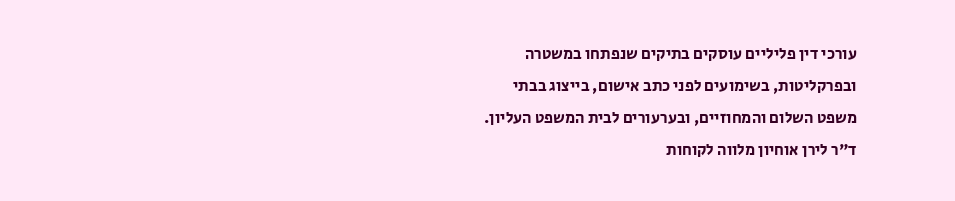עורכי דין פליליים עוסקים בתיקים שנפתחו במשטרה ובפרקליטות, בשימועים לפני כתב אישום, בייצוג בבתי משפט השלום והמחוזיים, ובערעורים לבית המשפט העליון. ד"ר לירן אוחיון מלווה לקוחות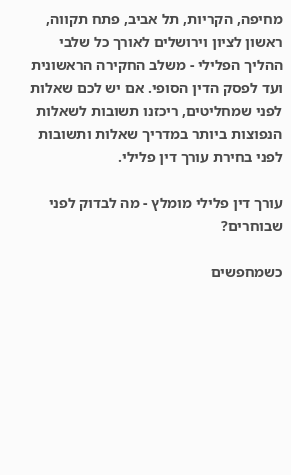מחיפה, הקריות, תל אביב, פתח תקווה, ראשון לציון וירושלים לאורך כל שלבי ההליך הפלילי - משלב החקירה הראשונית ועד לפסק הדין הסופי. אם יש לכם שאלות לפני שמחליטים, ריכזנו תשובות לשאלות הנפוצות ביותר במדריך שאלות ותשובות לפני בחירת עורך דין פלילי.

עורך דין פלילי מומלץ - מה לבדוק לפני שבוחרים?

כשמחפשים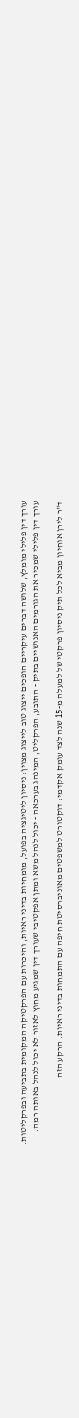עורך דין פלילי מומלץ, שלושה דברים עיקריים הופכים ייצוג טוב לייצוג מצוין: ניסיון ליטיגציה בפועל, מומחיות בדיני ראיות, והיכרות עם הפרקטיקה המקומית בתביעה ובפרקליטות. עורך דין פלילי שמכיר את הגורמים האנושיים בתיק - התובע, הפרקליט, המינהג בערכאה - יכול לנהל משא ומתן אפקטיבי שעורך דין שמגיע מחוץ לאזור לא יכול לנהל באותה רמה.

ד"ר לירן אוחיון מביא לכל תיק ניסיון פרקטי של למעלה מ-15 שנה לצד עומק אקדמי: דוקטורט למשפטים מאוניברסיטת חיפה עם התמחות בדיני ראיות. הרקע הזה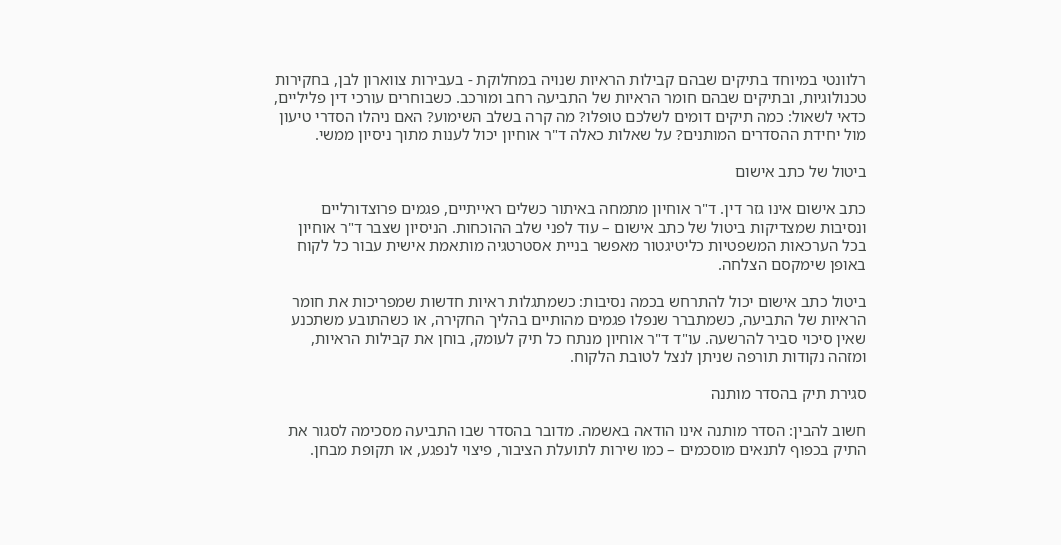רלוונטי במיוחד בתיקים שבהם קבילות הראיות שנויה במחלוקת - בעבירות צווארון לבן, בחקירות טכנולוגיות, ובתיקים שבהם חומר הראיות של התביעה רחב ומורכב. כשבוחרים עורכי דין פליליים, כדאי לשאול: כמה תיקים דומים לשלכם טופלו? מה קרה בשלב השימוע? האם ניהלו הסדרי טיעון מול יחידת ההסדרים המותנים? על שאלות כאלה ד"ר אוחיון יכול לענות מתוך ניסיון ממשי.

ביטול של כתב אישום

כתב אישום אינו גזר דין. ד"ר אוחיון מתמחה באיתור כשלים ראייתיים, פגמים פרוצדורליים ונסיבות שמצדיקות ביטול של כתב אישום – עוד לפני שלב ההוכחות. הניסיון שצבר ד"ר אוחיון בכל הערכאות המשפטיות כליטיגטור מאפשר בניית אסטרטגיה מותאמת אישית עבור כל לקוח באופן שימקסם הצלחה.

ביטול כתב אישום יכול להתרחש בכמה נסיבות: כשמתגלות ראיות חדשות שמפריכות את חומר הראיות של התביעה, כשמתברר שנפלו פגמים מהותיים בהליך החקירה, או כשהתובע משתכנע שאין סיכוי סביר להרשעה. עו"ד ד"ר אוחיון מנתח כל תיק לעומק, בוחן את קבילות הראיות, ומזהה נקודות תורפה שניתן לנצל לטובת הלקוח.

סגירת תיק בהסדר מותנה

חשוב להבין: הסדר מותנה אינו הודאה באשמה. מדובר בהסדר שבו התביעה מסכימה לסגור את התיק בכפוף לתנאים מוסכמים – כמו שירות לתועלת הציבור, פיצוי לנפגע, או תקופת מבחן.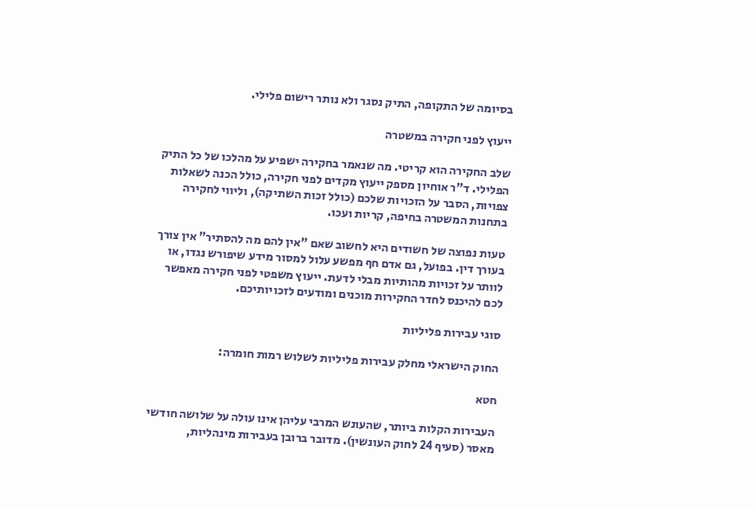בסיומה של התקופה, התיק נסגר ולא נותר רישום פלילי.

ייעוץ לפני חקירה במשטרה

שלב החקירה הוא קריטי. מה שנאמר בחקירה ישפיע על מהלכו של כל התיק הפלילי. ד"ר אוחיון מספק ייעוץ מקדים לפני חקירה, כולל הכנה לשאלות צפויות, הסבר על הזכויות שלכם (כולל זכות השתיקה), וליווי לחקירה בתחנות המשטרה בחיפה, קריות ועכו.

טעות נפוצה של חשודים היא לחשוב שאם "אין להם מה להסתיר" אין צורך בעורך דין. בפועל, גם אדם חף מפשע עלול למסור מידע שיפורש נגדו, או לוותר על זכויות מהותיות מבלי לדעת. ייעוץ משפטי לפני חקירה מאפשר לכם להיכנס לחדר החקירות מוכנים ומודעים לזכויותיכם.

סוגי עבירות פליליות

החוק הישראלי מחלק עבירות פליליות לשלוש רמות חומרה:

חטא

העבירות הקלות ביותר, שהעונש המרבי עליהן אינו עולה על שלושה חודשי מאסר (סעיף 24 לחוק העונשין). מדובר ברובן בעבירות מינהליות,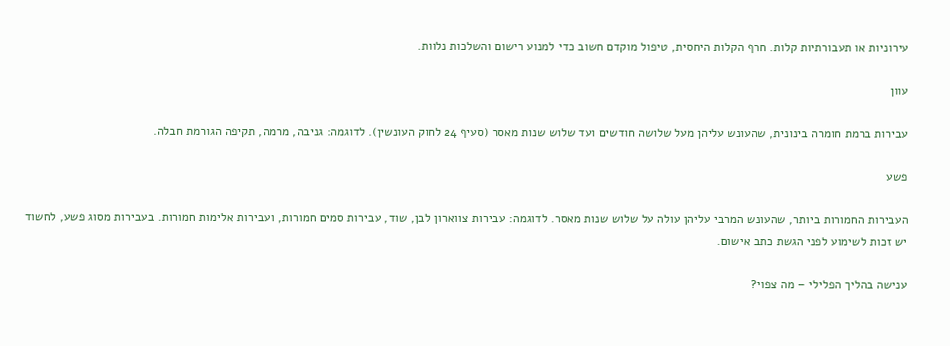עירוניות או תעבורתיות קלות. חרף הקלות היחסית, טיפול מוקדם חשוב כדי למנוע רישום והשלכות נלוות.

עוון

עבירות ברמת חומרה בינונית, שהעונש עליהן מעל שלושה חודשים ועד שלוש שנות מאסר (סעיף 24 לחוק העונשין). לדוגמה: גניבה, מרמה, תקיפה הגורמת חבלה.

פשע

העבירות החמורות ביותר, שהעונש המרבי עליהן עולה על שלוש שנות מאסר. לדוגמה: עבירות צווארון לבן, שוד, עבירות סמים חמורות, ועבירות אלימות חמורות. בעבירות מסוג פשע, לחשוד יש זכות לשימוע לפני הגשת כתב אישום.

ענישה בהליך הפלילי – מה צפוי?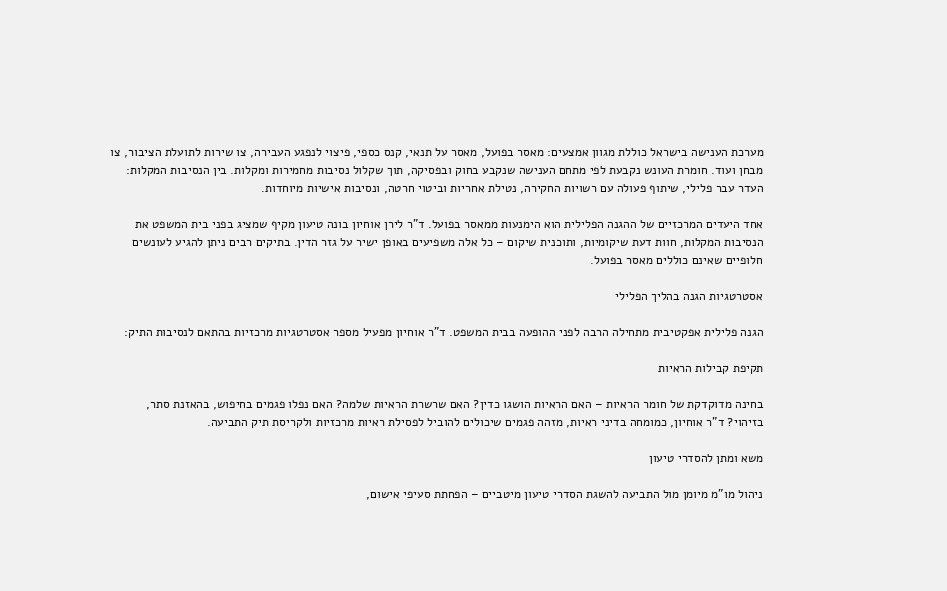מערכת הענישה בישראל כוללת מגוון אמצעים: מאסר בפועל, מאסר על תנאי, קנס כספי, פיצוי לנפגע העבירה, צו שירות לתועלת הציבור, צו מבחן ועוד. חומרת העונש נקבעת לפי מתחם הענישה שנקבע בחוק ובפסיקה, תוך שקלול נסיבות מחמירות ומקלות. בין הנסיבות המקלות: העדר עבר פלילי, שיתוף פעולה עם רשויות החקירה, נטילת אחריות וביטוי חרטה, ונסיבות אישיות מיוחדות.

אחד היעדים המרכזיים של ההגנה הפלילית הוא הימנעות ממאסר בפועל. ד"ר לירן אוחיון בונה טיעון מקיף שמציג בפני בית המשפט את הנסיבות המקלות, חוות דעת שיקומיות, ותוכנית שיקום – כל אלה משפיעים באופן ישיר על גזר הדין. בתיקים רבים ניתן להגיע לעונשים חלופיים שאינם כוללים מאסר בפועל.

אסטרטגיות הגנה בהליך הפלילי

הגנה פלילית אפקטיבית מתחילה הרבה לפני ההופעה בבית המשפט. ד"ר אוחיון מפעיל מספר אסטרטגיות מרכזיות בהתאם לנסיבות התיק:

תקיפת קבילות הראיות

בחינה מדוקדקת של חומר הראיות – האם הראיות הושגו כדין? האם שרשרת הראיות שלמה? האם נפלו פגמים בחיפוש, בהאזנת סתר, בזיהוי? ד"ר אוחיון, כמומחה בדיני ראיות, מזהה פגמים שיכולים להוביל לפסילת ראיות מרכזיות ולקריסת תיק התביעה.

משא ומתן להסדרי טיעון

ניהול מו"מ מיומן מול התביעה להשגת הסדרי טיעון מיטביים – הפחתת סעיפי אישום,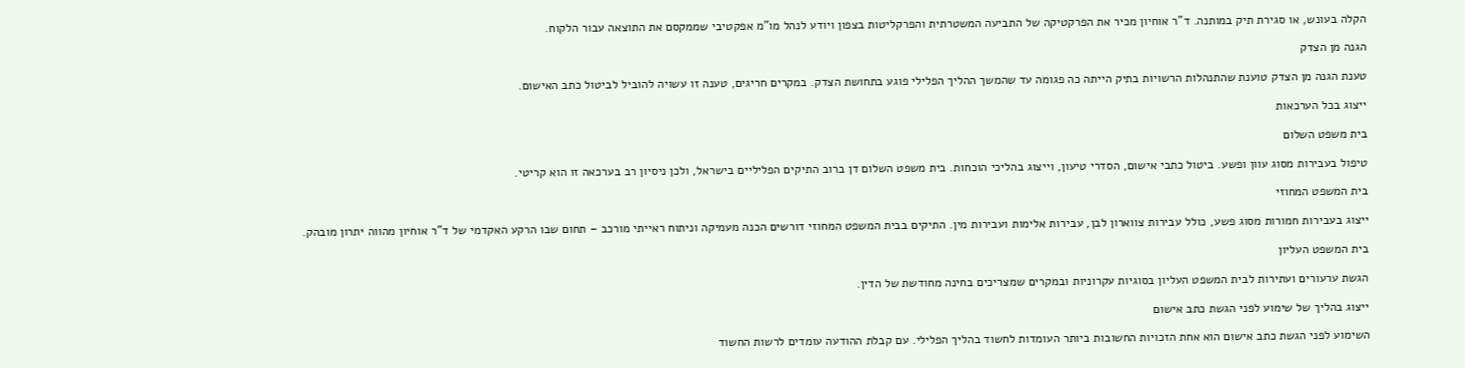הקלה בעונש, או סגירת תיק במותנה. ד"ר אוחיון מכיר את הפרקטיקה של התביעה המשטרתית והפרקליטות בצפון ויודע לנהל מו"מ אפקטיבי שממקסם את התוצאה עבור הלקוח.

הגנה מן הצדק

טענת הגנה מן הצדק טוענת שהתנהלות הרשויות בתיק הייתה כה פגומה עד שהמשך ההליך הפלילי פוגע בתחושת הצדק. במקרים חריגים, טענה זו עשויה להוביל לביטול כתב האישום.

ייצוג בכל הערכאות

בית משפט השלום

טיפול בעבירות מסוג עוון ופשע. ביטול כתבי אישום, הסדרי טיעון, וייצוג בהליכי הוכחות. בית משפט השלום דן ברוב התיקים הפליליים בישראל, ולכן ניסיון רב בערכאה זו הוא קריטי.

בית המשפט המחוזי

ייצוג בעבירות חמורות מסוג פשע, כולל עבירות צווארון לבן, עבירות אלימות ועבירות מין. התיקים בבית המשפט המחוזי דורשים הכנה מעמיקה וניתוח ראייתי מורכב – תחום שבו הרקע האקדמי של ד"ר אוחיון מהווה יתרון מובהק.

בית המשפט העליון

הגשת ערעורים ועתירות לבית המשפט העליון בסוגיות עקרוניות ובמקרים שמצריכים בחינה מחודשת של הדין.

ייצוג בהליך של שימוע לפני הגשת כתב אישום

השימוע לפני הגשת כתב אישום הוא אחת הזכויות החשובות ביותר העומדות לחשוד בהליך הפלילי. עם קבלת ההודעה עומדים לרשות החשוד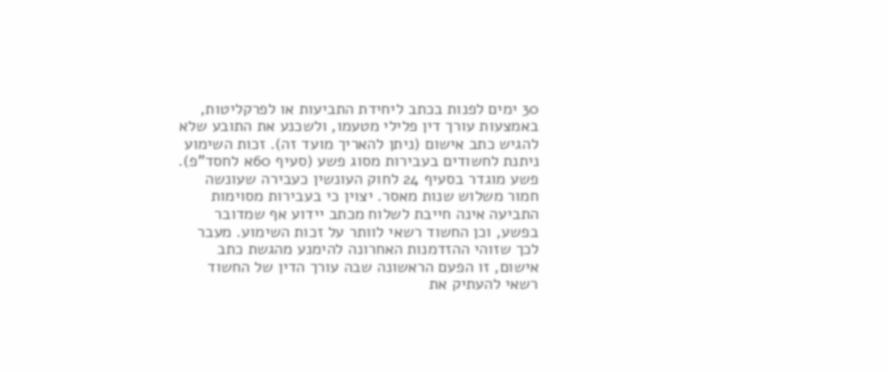30 ימים לפנות בכתב ליחידת התביעות או לפרקליטות, באמצעות עורך דין פלילי מטעמו, ולשכנע את התובע שלא להגיש כתב אישום (ניתן להאריך מועד זה). זכות השימוע ניתנת לחשודים בעבירות מסוג פשע (סעיף 60א לחסד"פ). פשע מוגדר בסעיף 24 לחוק העונשין כעבירה שעונשה חמור משלוש שנות מאסר. יצוין כי בעבירות מסוימות התביעה אינה חייבת לשלוח מכתב יידוע אף שמדובר בפשע, וכן החשוד רשאי לוותר על זכות השימוע. מעבר לכך שזוהי ההזדמנות האחרונה להימנע מהגשת כתב אישום, זו הפעם הראשונה שבה עורך הדין של החשוד רשאי להעתיק את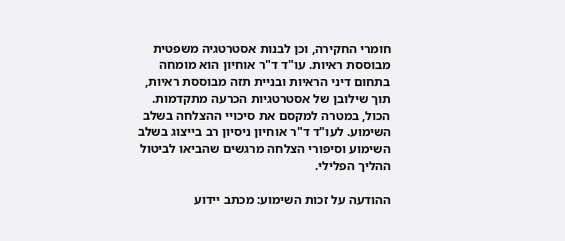חומרי החקירה, וכן לבנות אסטרטגיה משפטית מבוססת ראיות. עו"ד ד"ר אוחיון הוא מומחה בתחום דיני הראיות ובניית תזה מבוססת ראיות, תוך שילובן של אסטרטגיות הכרעה מתקדמות. הכול, במטרה למקסם את סיכויי ההצלחה בשלב השימוע. לעו"ד ד"ר אוחיון ניסיון רב בייצוג בשלב השימוע וסיפורי הצלחה מרגשים שהביאו לביטול ההליך הפלילי.

ההודעה על זכות השימוע: מכתב יידוע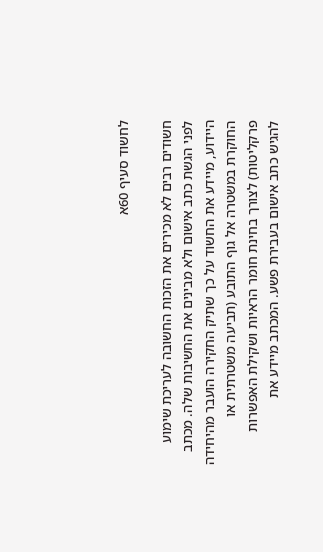לחשוד סעיף 60א

חשודים רבים לא מכירים את הזכות החשובה לעריכת שימוע לפני הגשת כתב אישום ולא מבינים את החשיבות שלה. מכתב היידוע, מיידע את החשוד על כך שתיק החקירה הועבר מהיחידה החוקרת במשטרה אל גוף התובע (תביעה משטרתית או פרקליטות) לצורך בחינת חומר הראיות ושקילת האפשרות להגיש כתב אישום בעבירת פשע. המכתב מיידע את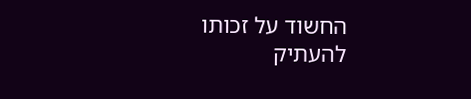החשוד על זכותו להעתיק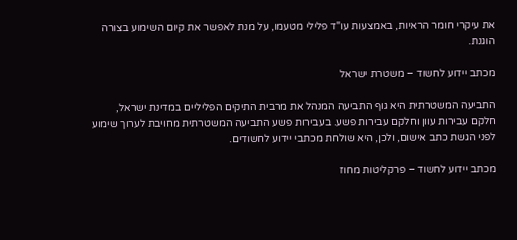את עיקרי חומר הראיות, באמצעות עו"ד פלילי מטעמו, על מנת לאפשר את קיום השימוע בצורה הוגנת.

מכתב יידוע לחשוד – משטרת ישראל

התביעה המשטרתית היא גוף התביעה המנהל את מרבית התיקים הפליליים במדינת ישראל, חלקם עבירות עוון וחלקם עבירות פשע. בעבירות פשע התביעה המשטרתית מחויבת לערוך שימוע לפני הגשת כתב אישום, ולכן, היא שולחת מכתבי יידוע לחשודים.

מכתב יידוע לחשוד – פרקליטות מחוז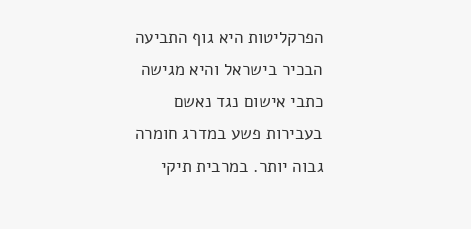הפרקליטות היא גוף התביעה הבכיר בישראל והיא מגישה כתבי אישום נגד נאשם בעבירות פשע במדרג חומרה גבוה יותר. במרבית תיקי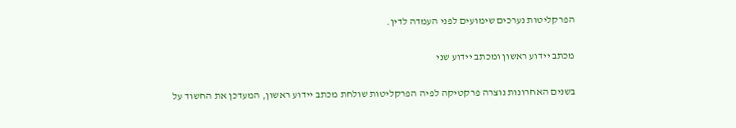הפרקליטות נערכים שימועים לפני העמדה לדין.

מכתב יידוע ראשון ומכתב יידוע שני

בשנים האחרונות נוצרה פרקטיקה לפיה הפרקליטות שולחת מכתב יידוע ראשון, המעדכן את החשוד על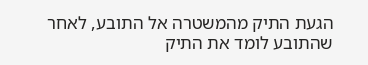הגעת התיק מהמשטרה אל התובע, לאחר שהתובע לומד את התיק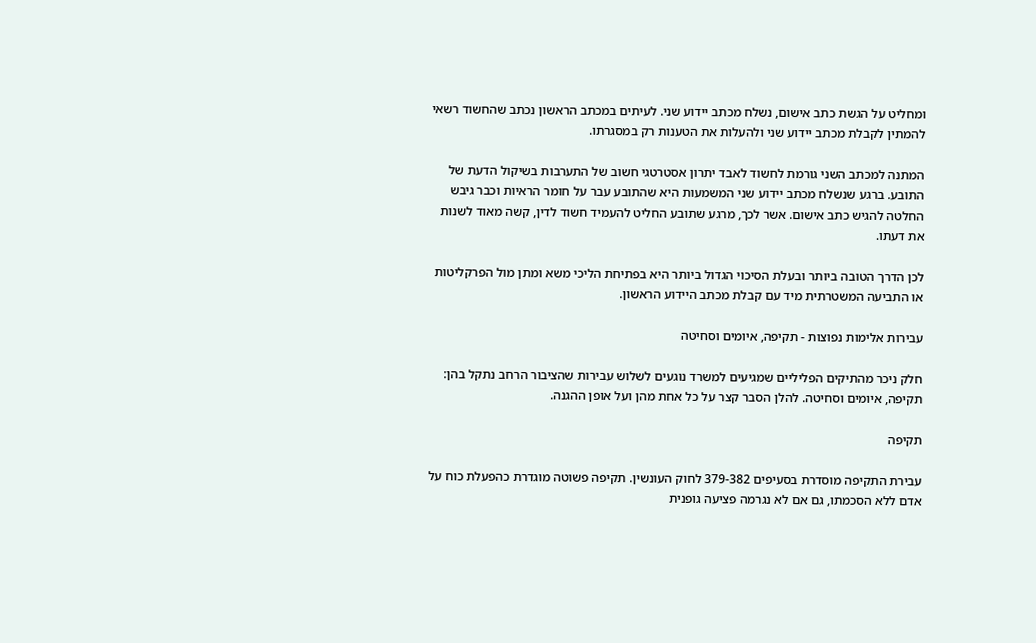ומחליט על הגשת כתב אישום, נשלח מכתב יידוע שני. לעיתים במכתב הראשון נכתב שהחשוד רשאי להמתין לקבלת מכתב יידוע שני ולהעלות את הטענות רק במסגרתו.

המתנה למכתב השני גורמת לחשוד לאבד יתרון אסטרטגי חשוב של התערבות בשיקול הדעת של התובע. ברגע שנשלח מכתב יידוע שני המשמעות היא שהתובע עבר על חומר הראיות וכבר גיבש החלטה להגיש כתב אישום. אשר לכך, מרגע שתובע החליט להעמיד חשוד לדין, קשה מאוד לשנות את דעתו.

לכן הדרך הטובה ביותר ובעלת הסיכוי הגדול ביותר היא בפתיחת הליכי משא ומתן מול הפרקליטות או התביעה המשטרתית מיד עם קבלת מכתב היידוע הראשון.

עבירות אלימות נפוצות - תקיפה, איומים וסחיטה

חלק ניכר מהתיקים הפליליים שמגיעים למשרד נוגעים לשלוש עבירות שהציבור הרחב נתקל בהן: תקיפה, איומים וסחיטה. להלן הסבר קצר על כל אחת מהן ועל אופן ההגנה.

תקיפה

עבירת התקיפה מוסדרת בסעיפים 379-382 לחוק העונשין. תקיפה פשוטה מוגדרת כהפעלת כוח על אדם ללא הסכמתו, גם אם לא נגרמה פציעה גופנית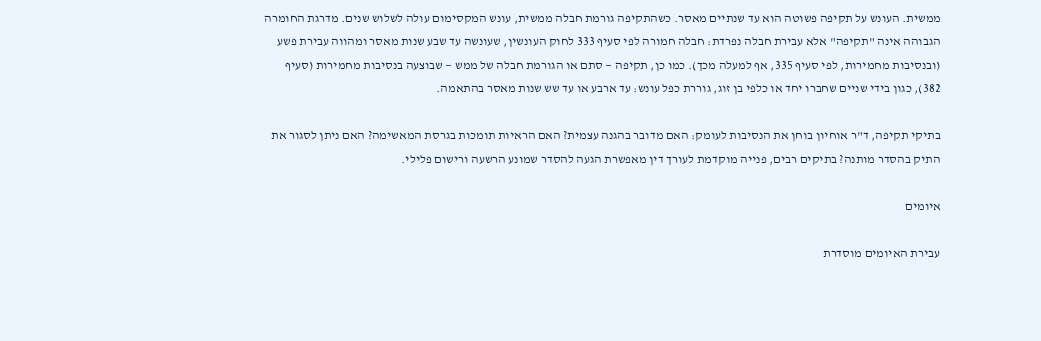ממשית. העונש על תקיפה פשוטה הוא עד שנתיים מאסר. כשהתקיפה גורמת חבלה ממשית, עונש המקסימום עולה לשלוש שנים. מדרגת החומרה הגבוהה אינה "תקיפה" אלא עבירת חבלה נפרדת: חבלה חמורה לפי סעיף 333 לחוק העונשין, שעונשה עד שבע שנות מאסר ומהווה עבירת פשע (ובנסיבות מחמירות, לפי סעיף 335, אף למעלה מכך). כמו כן, תקיפה — סתם או הגורמת חבלה של ממש — שבוצעה בנסיבות מחמירות (סעיף 382), כגון בידי שניים שחברו יחד או כלפי בן זוג, גוררת כפל עונש: עד ארבע או עד שש שנות מאסר בהתאמה.

בתיקי תקיפה, ד"ר אוחיון בוחן את הנסיבות לעומק: האם מדובר בהגנה עצמית? האם הראיות תומכות בגרסת המאשימה? האם ניתן לסגור את התיק בהסדר מותנה? בתיקים רבים, פנייה מוקדמת לעורך דין מאפשרת הגעה להסדר שמונע הרשעה ורישום פלילי.

איומים

עבירת האיומים מוסדרת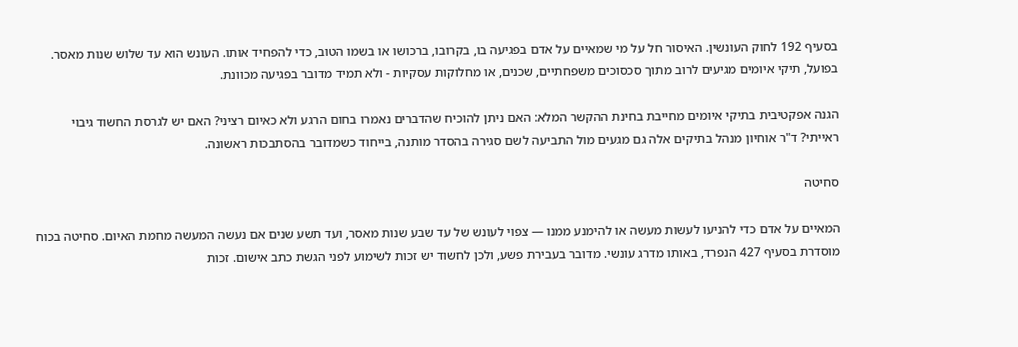בסעיף 192 לחוק העונשין. האיסור חל על מי שמאיים על אדם בפגיעה בו, בקרובו, ברכושו או בשמו הטוב, כדי להפחיד אותו. העונש הוא עד שלוש שנות מאסר. בפועל, תיקי איומים מגיעים לרוב מתוך סכסוכים משפחתיים, שכנים, או מחלוקות עסקיות - ולא תמיד מדובר בפגיעה מכוונת.

הגנה אפקטיבית בתיקי איומים מחייבת בחינת ההקשר המלא: האם ניתן להוכיח שהדברים נאמרו בחום הרגע ולא כאיום רציני? האם יש לגרסת החשוד גיבוי ראייתי? ד"ר אוחיון מנהל בתיקים אלה גם מגעים מול התביעה לשם סגירה בהסדר מותנה, בייחוד כשמדובר בהסתבכות ראשונה.

סחיטה

המאיים על אדם כדי להניעו לעשות מעשה או להימנע ממנו — צפוי לעונש של עד שבע שנות מאסר, ועד תשע שנים אם נעשה המעשה מחמת האיום. סחיטה בכוח מוסדרת בסעיף 427 הנפרד, באותו מדרג עונשי. מדובר בעבירת פשע, ולכן לחשוד יש זכות לשימוע לפני הגשת כתב אישום. זכות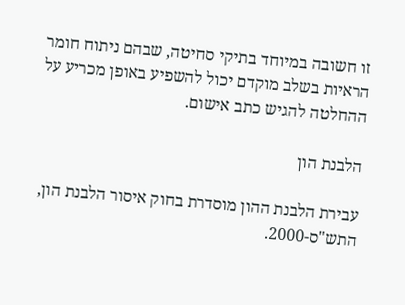זו חשובה במיוחד בתיקי סחיטה, שבהם ניתוח חומר הראיות בשלב מוקדם יכול להשפיע באופן מכריע על ההחלטה להגיש כתב אישום.

הלבנת הון

עבירת הלבנת ההון מוסדרת בחוק איסור הלבנת הון, התש"ס-2000.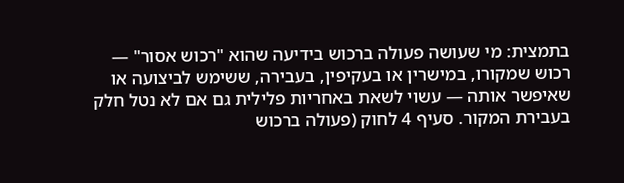בתמצית: מי שעושה פעולה ברכוש בידיעה שהוא "רכוש אסור" — רכוש שמקורו, במישרין או בעקיפין, בעבירה, ששימש לביצועה או שאיפשר אותה — עשוי לשאת באחריות פלילית גם אם לא נטל חלק בעבירת המקור. סעיף 4 לחוק (פעולה ברכוש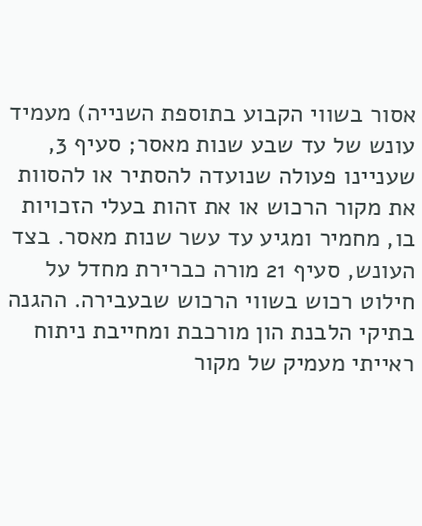אסור בשווי הקבוע בתוספת השנייה) מעמיד עונש של עד שבע שנות מאסר; סעיף 3, שעניינו פעולה שנועדה להסתיר או להסוות את מקור הרכוש או את זהות בעלי הזכויות בו, מחמיר ומגיע עד עשר שנות מאסר. בצד העונש, סעיף 21 מורה כברירת מחדל על חילוט רכוש בשווי הרכוש שבעבירה. ההגנה בתיקי הלבנת הון מורכבת ומחייבת ניתוח ראייתי מעמיק של מקור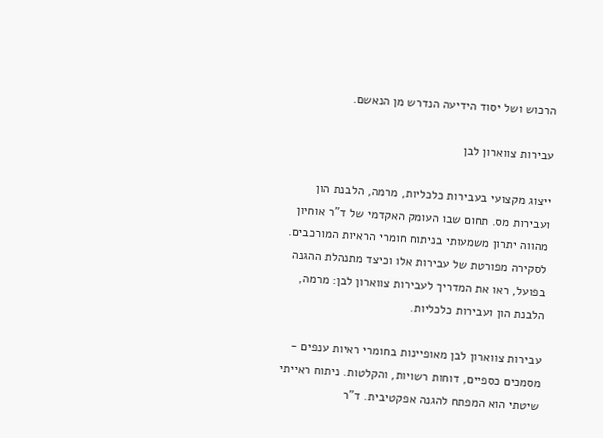הרכוש ושל יסוד הידיעה הנדרש מן הנאשם.

עבירות צווארון לבן

ייצוג מקצועי בעבירות כלכליות, מרמה, הלבנת הון ועבירות מס. תחום שבו העומק האקדמי של ד"ר אוחיון מהווה יתרון משמעותי בניתוח חומרי הראיות המורכבים. לסקירה מפורטת של עבירות אלו וכיצד מתנהלת ההגנה בפועל, ראו את המדריך לעבירות צווארון לבן: מרמה, הלבנת הון ועבירות כלכליות.

עבירות צווארון לבן מאופיינות בחומרי ראיות ענפים - מסמכים כספיים, דוחות רשויות, והקלטות. ניתוח ראייתי שיטתי הוא המפתח להגנה אפקטיבית. ד"ר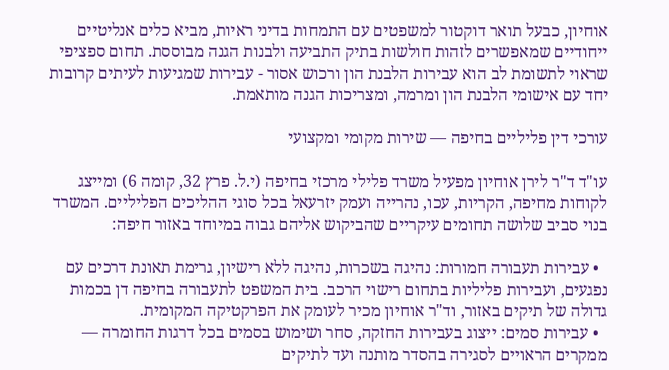אוחיון, כבעל תואר דוקטור למשפטים עם התמחות בדיני ראיות, מביא כלים אנליטיים ייחודיים שמאפשרים לזהות חולשות בתיק התביעה ולבנות הגנה מבוססת. תחום ספציפי שראוי לתשומת לב הוא עבירות הלבנת הון ורכוש אסור - עבירות שמגיעות לעיתים קרובות יחד עם אישומי הלבנת הון ומרמה, ומצריכות הגנה מותאמת.

עורכי דין פליליים בחיפה — שירות מקומי ומקצועי

עו"ד ד"ר לירן אוחיון מפעיל משרד פלילי מרכזי בחיפה (י.ל. פרץ 32, קומה 6) ומייצג לקוחות מחיפה, הקריות, עכו, נהרייה ועמק יזרעאל בכל סוגי ההליכים הפליליים. המשרד בנוי סביב שלושה תחומים עיקריים שהביקוש אליהם גבוה במיוחד באזור חיפה:

  • עבירות תעבורה חמורות: נהיגה בשכרות, נהיגה ללא רישיון, גרימת תאונת דרכים עם נפגעים, ועבירות פליליות בתחום רישוי הרכב. בית המשפט לתעבורה בחיפה דן בכמות גדולה של תיקים באזור, וד"ר אוחיון מכיר לעומק את הפרקטיקה המקומית.
  • עבירות סמים: ייצוג בעבירות החזקה, סחר ושימוש בסמים בכל דרגות החומרה — ממקרים הראויים לסגירה בהסדר מותנה ועד לתיקים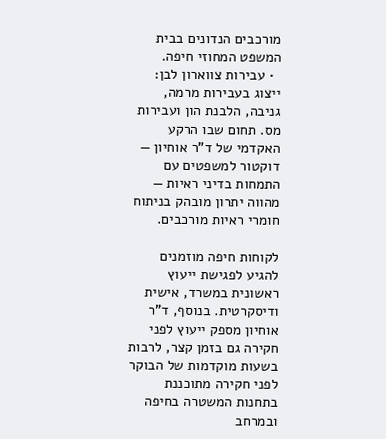מורכבים הנדונים בבית המשפט המחוזי חיפה.
  • עבירות צווארון לבן: ייצוג בעבירות מרמה, גניבה, הלבנת הון ועבירות מס. תחום שבו הרקע האקדמי של ד"ר אוחיון — דוקטור למשפטים עם התמחות בדיני ראיות — מהווה יתרון מובהק בניתוח חומרי ראיות מורכבים.

לקוחות חיפה מוזמנים להגיע לפגישת ייעוץ ראשונית במשרד, אישית ודיסקרטית. בנוסף, ד"ר אוחיון מספק ייעוץ לפני חקירה גם בזמן קצר, לרבות בשעות מוקדמות של הבוקר לפני חקירה מתוכננת בתחנות המשטרה בחיפה ובמרחב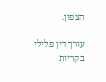הצפון.

עורך דין פלילי בקריות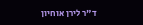ד"ר לירן אוחיון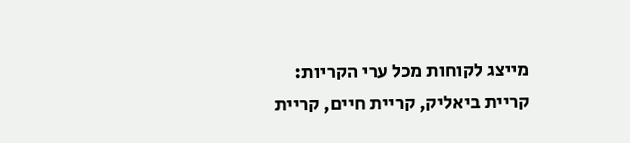מייצג לקוחות מכל ערי הקריות: קריית ביאליק, קריית חיים, קריית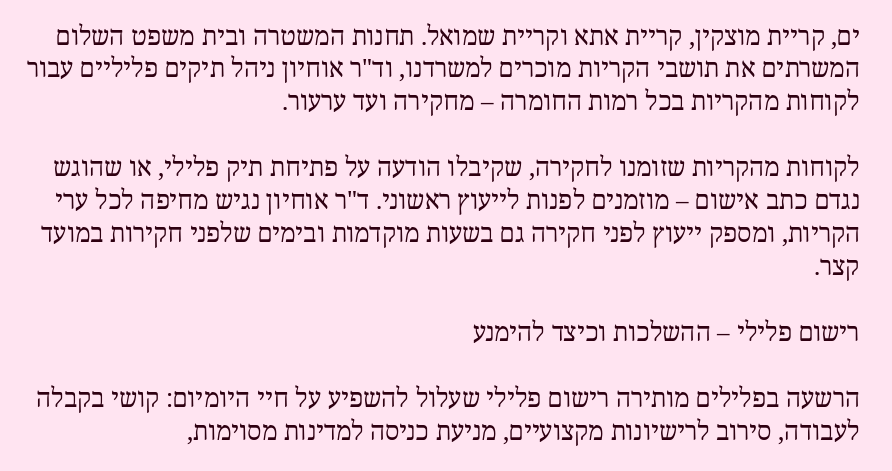ים, קריית מוצקין, קריית אתא וקריית שמואל. תחנות המשטרה ובית משפט השלום המשרתים את תושבי הקריות מוכרים למשרדנו, וד"ר אוחיון ניהל תיקים פליליים עבור לקוחות מהקריות בכל רמות החומרה – מחקירה ועד ערעור.

לקוחות מהקריות שזומנו לחקירה, שקיבלו הודעה על פתיחת תיק פלילי, או שהוגש נגדם כתב אישום – מוזמנים לפנות לייעוץ ראשוני. ד"ר אוחיון נגיש מחיפה לכל ערי הקריות, ומספק ייעוץ לפני חקירה גם בשעות מוקדמות ובימים שלפני חקירות במועד קצר.

רישום פלילי – ההשלכות וכיצד להימנע

הרשעה בפלילים מותירה רישום פלילי שעלול להשפיע על חיי היומיום: קושי בקבלה לעבודה, סירוב לרישיונות מקצועיים, מניעת כניסה למדינות מסוימות,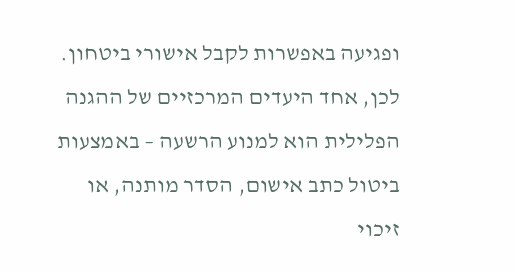ופגיעה באפשרות לקבל אישורי ביטחון. לכן, אחד היעדים המרכזיים של ההגנה הפלילית הוא למנוע הרשעה – באמצעות ביטול כתב אישום, הסדר מותנה, או זיכוי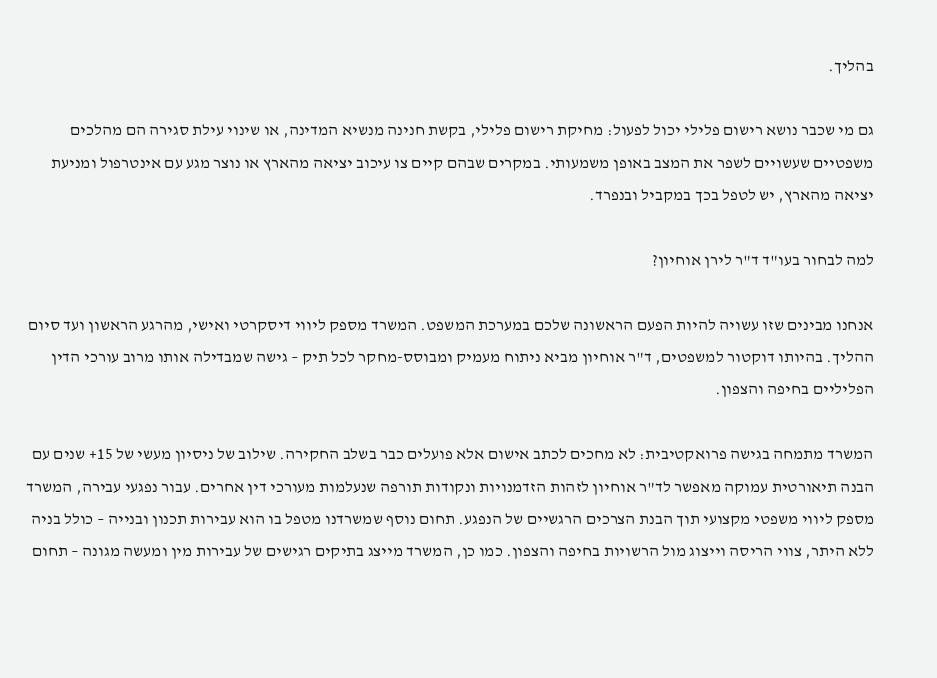בהליך.

גם מי שכבר נושא רישום פלילי יכול לפעול: מחיקת רישום פלילי, בקשת חנינה מנשיא המדינה, או שינוי עילת סגירה הם מהלכים משפטיים שעשויים לשפר את המצב באופן משמעותי. במקרים שבהם קיים צו עיכוב יציאה מהארץ או נוצר מגע עם אינטרפול ומניעת יציאה מהארץ, יש לטפל בכך במקביל ובנפרד.

למה לבחור בעו"ד ד"ר לירן אוחיון?

אנחנו מבינים שזו עשויה להיות הפעם הראשונה שלכם במערכת המשפט. המשרד מספק ליווי דיסקרטי ואישי, מהרגע הראשון ועד סיום ההליך. בהיותו דוקטור למשפטים, ד"ר אוחיון מביא ניתוח מעמיק ומבוסס-מחקר לכל תיק – גישה שמבדילה אותו מרוב עורכי הדין הפליליים בחיפה והצפון.

המשרד מתמחה בגישה פרואקטיבית: לא מחכים לכתב אישום אלא פועלים כבר בשלב החקירה. שילוב של ניסיון מעשי של 15+ שנים עם הבנה תיאורטית עמוקה מאפשר לד"ר אוחיון לזהות הזדמנויות ונקודות תורפה שנעלמות מעורכי דין אחרים. עבור נפגעי עבירה, המשרד מספק ליווי משפטי מקצועי תוך הבנת הצרכים הרגשיים של הנפגע. תחום נוסף שמשרדנו מטפל בו הוא עבירות תכנון ובנייה – כולל בניה ללא היתר, צווי הריסה וייצוג מול הרשויות בחיפה והצפון. כמו כן, המשרד מייצג בתיקים רגישים של עבירות מין ומעשה מגונה – תחום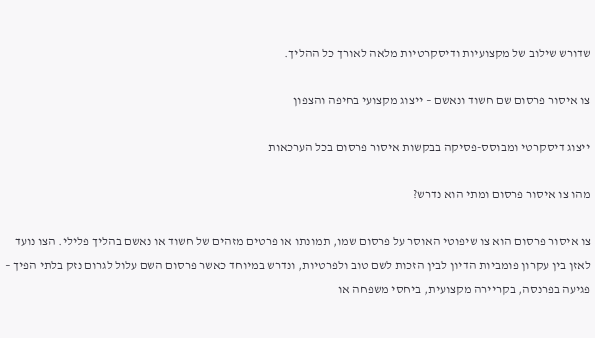שדורש שילוב של מקצועיות ודיסקרטיות מלאה לאורך כל ההליך.

צו איסור פרסום שם חשוד ונאשם – ייצוג מקצועי בחיפה והצפון

ייצוג דיסקרטי ומבוסס-פסיקה בבקשות איסור פרסום בכל הערכאות

מהו צו איסור פרסום ומתי הוא נדרש?

צו איסור פרסום הוא צו שיפוטי האוסר על פרסום שמו, תמונתו או פרטים מזהים של חשוד או נאשם בהליך פלילי. הצו נועד לאזן בין עקרון פומביות הדיון לבין הזכות לשם טוב ולפרטיות, ונדרש במיוחד כאשר פרסום השם עלול לגרום נזק בלתי הפיך – פגיעה בפרנסה, בקריירה מקצועית, ביחסי משפחה או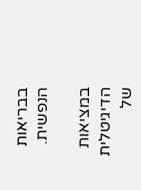בבריאות הנפשית.

במציאות הדיגיטלית של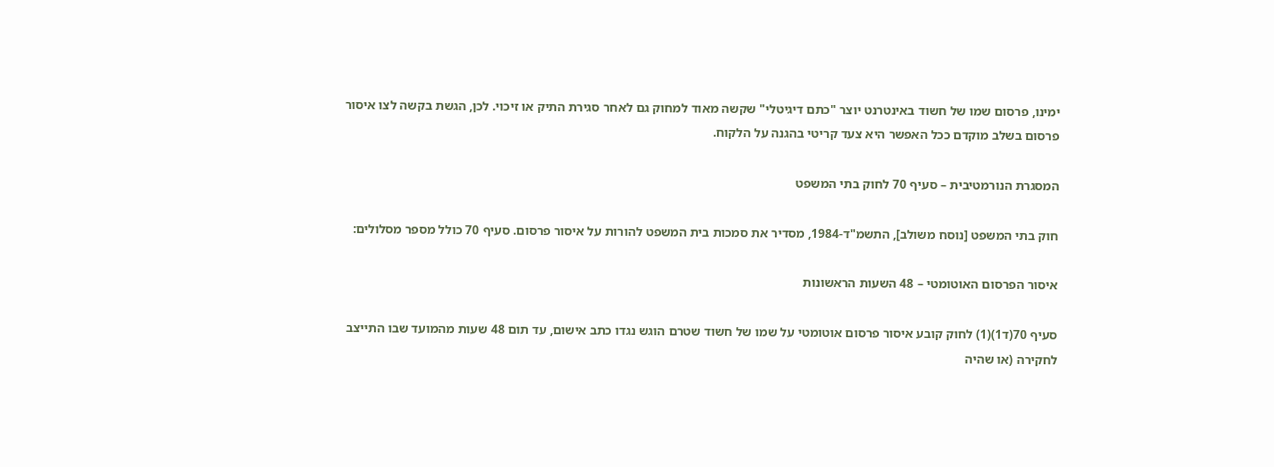ימינו, פרסום שמו של חשוד באינטרנט יוצר "כתם דיגיטלי" שקשה מאוד למחוק גם לאחר סגירת התיק או זיכוי. לכן, הגשת בקשה לצו איסור פרסום בשלב מוקדם ככל האפשר היא צעד קריטי בהגנה על הלקוח.

המסגרת הנורמטיבית – סעיף 70 לחוק בתי המשפט

חוק בתי המשפט [נוסח משולב], התשמ"ד-1984, מסדיר את סמכות בית המשפט להורות על איסור פרסום. סעיף 70 כולל מספר מסלולים:

איסור הפרסום האוטומטי – 48 השעות הראשונות

סעיף 70(ד1)(1) לחוק קובע איסור פרסום אוטומטי על שמו של חשוד שטרם הוגש נגדו כתב אישום, עד תום 48 שעות מהמועד שבו התייצב לחקירה (או שהיה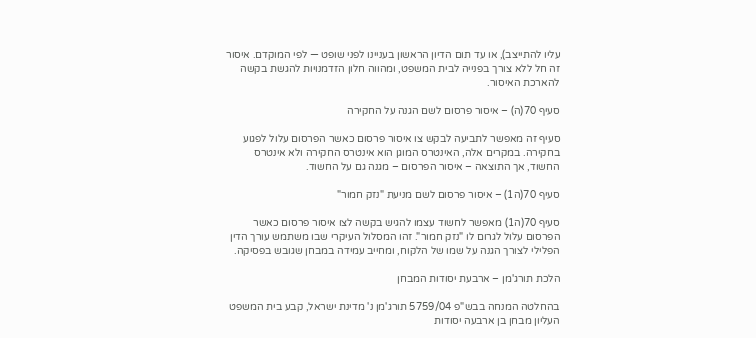עליו להתייצב), או עד תום הדיון הראשון בעניינו לפני שופט — לפי המוקדם. איסור זה חל ללא צורך בפנייה לבית המשפט, ומהווה חלון הזדמנויות להגשת בקשה להארכת האיסור.

סעיף 70(ה) – איסור פרסום לשם הגנה על החקירה

סעיף זה מאפשר לתביעה לבקש צו איסור פרסום כאשר הפרסום עלול לפגוע בחקירה. במקרים אלה, האינטרס המוגן הוא אינטרס החקירה ולא אינטרס החשוד, אך התוצאה – איסור הפרסום – מגנה גם על החשוד.

סעיף 70(ה1) – איסור פרסום לשם מניעת "נזק חמור"

סעיף 70(ה1) מאפשר לחשוד עצמו להגיש בקשה לצו איסור פרסום כאשר הפרסום עלול לגרום לו "נזק חמור". זהו המסלול העיקרי שבו משתמש עורך הדין הפלילי לצורך הגנה על שמו של הלקוח, ומחייב עמידה במבחן שגובש בפסיקה.

הלכת תורג'מן – ארבעת יסודות המבחן

בהחלטה המנחה בבש"פ 5759/04 תורג'מן נ' מדינת ישראל, קבע בית המשפט העליון מבחן בן ארבעה יסודות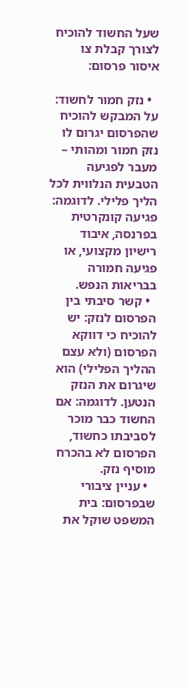שעל החשוד להוכיח לצורך קבלת צו איסור פרסום:

  • נזק חמור לחשוד: על המבקש להוכיח שהפרסום יגרום לו נזק חמור ומהותי – מעבר לפגיעה הטבעית הנלווית לכל הליך פלילי. לדוגמה: פגיעה קונקרטית בפרנסה, איבוד רישיון מקצועי, או פגיעה חמורה בבריאות הנפש.
  • קשר סיבתי בין הפרסום לנזק: יש להוכיח כי דווקא הפרסום (ולא עצם ההליך הפלילי) הוא שיגרום את הנזק הנטען. לדוגמה: אם החשוד כבר מוכר לסביבתו כחשוד, הפרסום לא בהכרח מוסיף נזק.
  • עניין ציבורי שבפרסום: בית המשפט שוקל את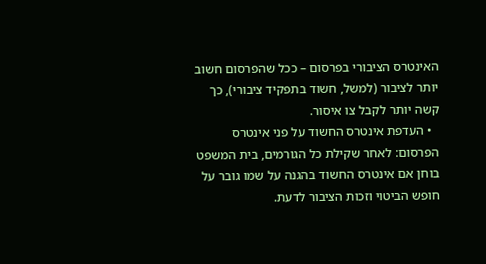האינטרס הציבורי בפרסום – ככל שהפרסום חשוב יותר לציבור (למשל, חשוד בתפקיד ציבורי), כך קשה יותר לקבל צו איסור.
  • העדפת אינטרס החשוד על פני אינטרס הפרסום: לאחר שקילת כל הגורמים, בית המשפט בוחן אם אינטרס החשוד בהגנה על שמו גובר על חופש הביטוי וזכות הציבור לדעת.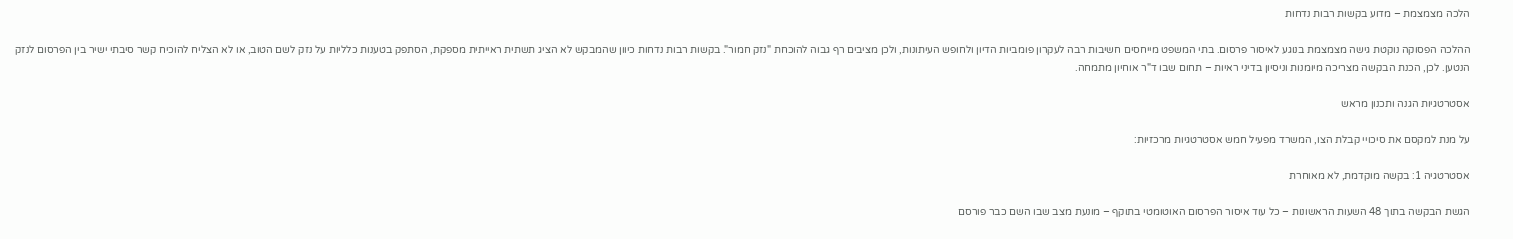הלכה מצמצמת – מדוע בקשות רבות נדחות

ההלכה הפסוקה נוקטת גישה מצמצמת בנוגע לאיסור פרסום. בתי המשפט מייחסים חשיבות רבה לעקרון פומביות הדיון ולחופש העיתונות, ולכן מציבים רף גבוה להוכחת "נזק חמור". בקשות רבות נדחות כיוון שהמבקש לא הציג תשתית ראייתית מספקת, הסתפק בטענות כלליות על נזק לשם הטוב, או לא הצליח להוכיח קשר סיבתי ישיר בין הפרסום לנזק הנטען. לכן, הכנת הבקשה מצריכה מיומנות וניסיון בדיני ראיות – תחום שבו ד"ר אוחיון מתמחה.

אסטרטגיות הגנה ותכנון מראש

על מנת למקסם את סיכויי קבלת הצו, המשרד מפעיל חמש אסטרטגיות מרכזיות:

אסטרטגיה 1: בקשה מוקדמת, לא מאוחרת

הגשת הבקשה בתוך 48 השעות הראשונות – כל עוד איסור הפרסום האוטומטי בתוקף – מונעת מצב שבו השם כבר פורסם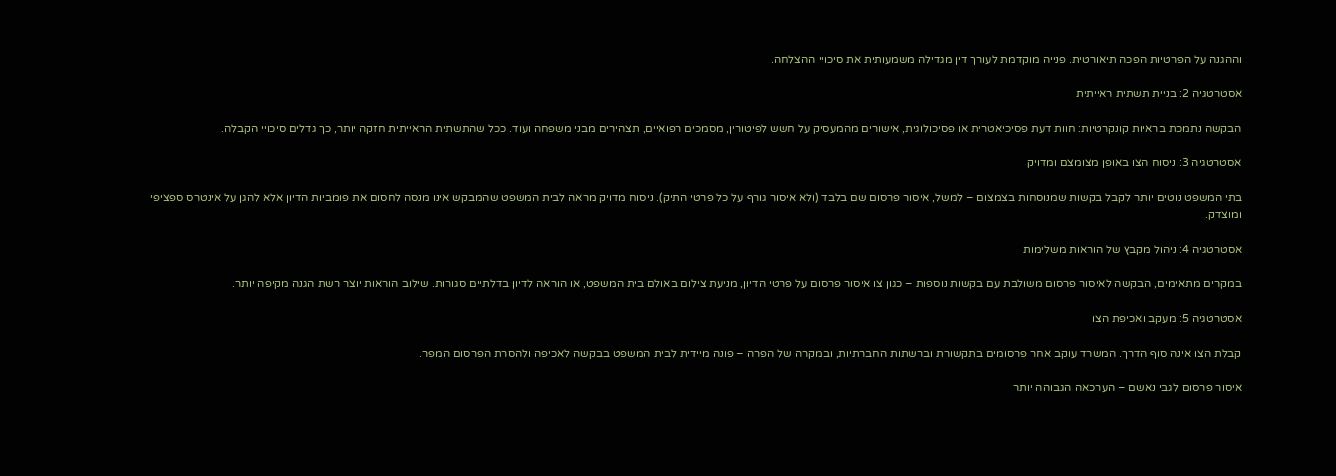וההגנה על הפרטיות הפכה תיאורטית. פנייה מוקדמת לעורך דין מגדילה משמעותית את סיכויי ההצלחה.

אסטרטגיה 2: בניית תשתית ראייתית

הבקשה נתמכת בראיות קונקרטיות: חוות דעת פסיכיאטרית או פסיכולוגית, אישורים מהמעסיק על חשש לפיטורין, מסמכים רפואיים, תצהירים מבני משפחה ועוד. ככל שהתשתית הראייתית חזקה יותר, כך גדלים סיכויי הקבלה.

אסטרטגיה 3: ניסוח הצו באופן מצומצם ומדויק

בתי המשפט נוטים יותר לקבל בקשות שמנוסחות בצמצום – למשל, איסור פרסום שם בלבד (ולא איסור גורף על כל פרטי התיק). ניסוח מדויק מראה לבית המשפט שהמבקש אינו מנסה לחסום את פומביות הדיון אלא להגן על אינטרס ספציפי ומוצדק.

אסטרטגיה 4: ניהול מקבץ של הוראות משלימות

במקרים מתאימים, הבקשה לאיסור פרסום משולבת עם בקשות נוספות – כגון צו איסור פרסום על פרטי הדיון, מניעת צילום באולם בית המשפט, או הוראה לדיון בדלתיים סגורות. שילוב הוראות יוצר רשת הגנה מקיפה יותר.

אסטרטגיה 5: מעקב ואכיפת הצו

קבלת הצו אינה סוף הדרך. המשרד עוקב אחר פרסומים בתקשורת וברשתות החברתיות, ובמקרה של הפרה – פונה מיידית לבית המשפט בבקשה לאכיפה ולהסרת הפרסום המפר.

איסור פרסום לגבי נאשם – הערכאה הגבוהה יותר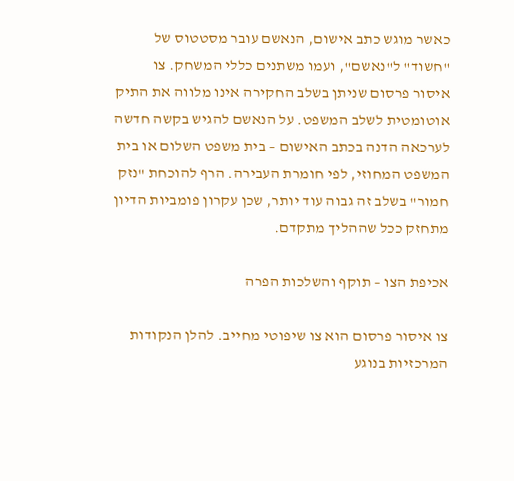כאשר מוגש כתב אישום, הנאשם עובר מסטטוס של "חשוד" ל"נאשם", ועמו משתנים כללי המשחק. צו איסור פרסום שניתן בשלב החקירה אינו מלווה את התיק אוטומטית לשלב המשפט. על הנאשם להגיש בקשה חדשה לערכאה הדנה בכתב האישום – בית משפט השלום או בית המשפט המחוזי, לפי חומרת העבירה. הרף להוכחת "נזק חמור" בשלב זה גבוה עוד יותר, שכן עקרון פומביות הדיון מתחזק ככל שההליך מתקדם.

אכיפת הצו – תוקף והשלכות הפרה

צו איסור פרסום הוא צו שיפוטי מחייב. להלן הנקודות המרכזיות בנוגע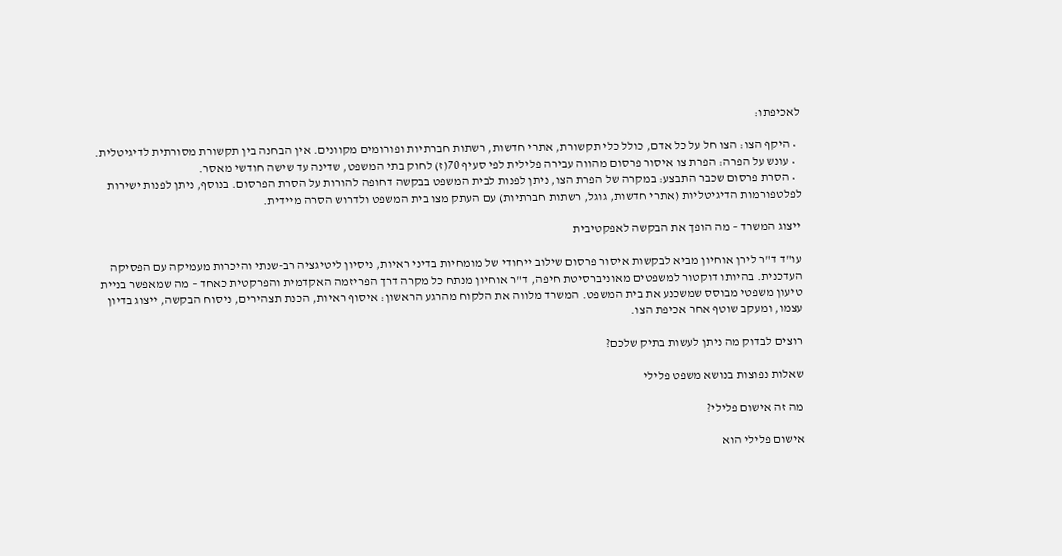לאכיפתו:

  • היקף הצו: הצו חל על כל אדם, כולל כלי תקשורת, אתרי חדשות, רשתות חברתיות ופורומים מקוונים. אין הבחנה בין תקשורת מסורתית לדיגיטלית.
  • עונש על הפרה: הפרת צו איסור פרסום מהווה עבירה פלילית לפי סעיף 70(ז) לחוק בתי המשפט, שדינה עד שישה חודשי מאסר.
  • הסרת פרסום שכבר התבצע: במקרה של הפרת הצו, ניתן לפנות לבית המשפט בבקשה דחופה להורות על הסרת הפרסום. בנוסף, ניתן לפנות ישירות לפלטפורמות הדיגיטליות (אתרי חדשות, גוגל, רשתות חברתיות) עם העתק מצו בית המשפט ולדרוש הסרה מיידית.

ייצוג המשרד – מה הופך את הבקשה לאפקטיבית

עו"ד ד"ר לירן אוחיון מביא לבקשות איסור פרסום שילוב ייחודי של מומחיות בדיני ראיות, ניסיון ליטיגציה רב-שנתי והיכרות מעמיקה עם הפסיקה העדכנית. בהיותו דוקטור למשפטים מאוניברסיטת חיפה, ד"ר אוחיון מנתח כל מקרה דרך הפריזמה האקדמית והפרקטית כאחד – מה שמאפשר בניית טיעון משפטי מבוסס שמשכנע את בית המשפט. המשרד מלווה את הלקוח מהרגע הראשון: איסוף ראיות, הכנת תצהירים, ניסוח הבקשה, ייצוג בדיון עצמו, ומעקב שוטף אחר אכיפת הצו.

רוצים לבדוק מה ניתן לעשות בתיק שלכם?

שאלות נפוצות בנושא משפט פלילי

מה זה אישום פלילי?

אישום פלילי הוא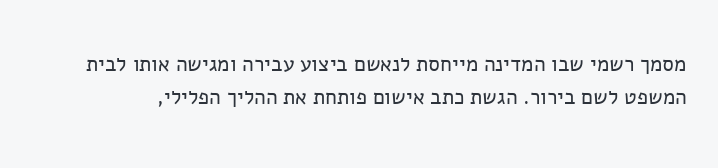מסמך רשמי שבו המדינה מייחסת לנאשם ביצוע עבירה ומגישה אותו לבית המשפט לשם בירור. הגשת כתב אישום פותחת את ההליך הפלילי,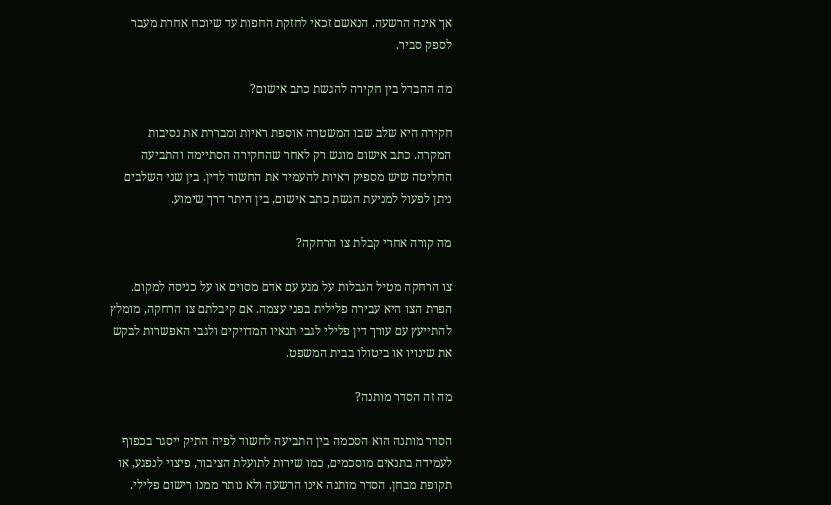אך אינה הרשעה. הנאשם זכאי לחזקת החפות עד שיוכח אחרת מעבר לספק סביר.

מה ההבדל בין חקירה להגשת כתב אישום?

חקירה היא שלב שבו המשטרה אוספת ראיות ומבררת את נסיבות המקרה. כתב אישום מוגש רק לאחר שהחקירה הסתיימה והתביעה החליטה שיש מספיק ראיות להעמיד את החשוד לדין. בין שני השלבים ניתן לפעול למניעת הגשת כתב אישום, בין היתר דרך שימוע.

מה קורה אחרי קבלת צו הרחקה?

צו הרחקה מטיל הגבלות על מגע עם אדם מסוים או על כניסה למקום. הפרת הצו היא עבירה פלילית בפני עצמה. אם קיבלתם צו הרחקה, מומלץ להתייעץ עם עורך דין פלילי לגבי תנאיו המדויקים ולגבי האפשרות לבקש את שינויו או ביטולו בבית המשפט.

מה זה הסדר מותנה?

הסדר מותנה הוא הסכמה בין התביעה לחשוד לפיה התיק ייסגר בכפוף לעמידה בתנאים מוסכמים, כמו שירות לתועלת הציבור, פיצוי לנפגע, או תקופת מבחן. הסדר מותנה אינו הרשעה ולא נותר ממנו רישום פלילי.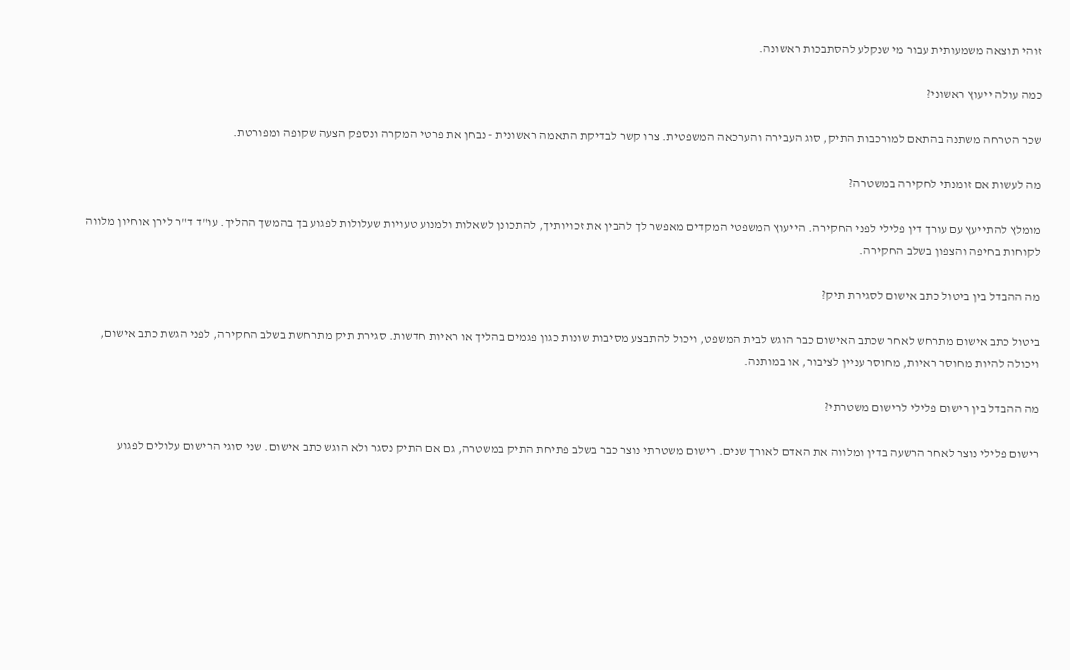זוהי תוצאה משמעותית עבור מי שנקלע להסתבכות ראשונה.

כמה עולה ייעוץ ראשוני?

שכר הטרחה משתנה בהתאם למורכבות התיק, סוג העבירה והערכאה המשפטית. צרו קשר לבדיקת התאמה ראשונית - נבחן את פרטי המקרה ונספק הצעה שקופה ומפורטת.

מה לעשות אם זומנתי לחקירה במשטרה?

מומלץ להתייעץ עם עורך דין פלילי לפני החקירה. הייעוץ המשפטי המקדים מאפשר לך להבין את זכויותיך, להתכונן לשאלות ולמנוע טעויות שעלולות לפגוע בך בהמשך ההליך. עו"ד ד"ר לירן אוחיון מלווה לקוחות בחיפה והצפון בשלב החקירה.

מה ההבדל בין ביטול כתב אישום לסגירת תיק?

ביטול כתב אישום מתרחש לאחר שכתב האישום כבר הוגש לבית המשפט, ויכול להתבצע מסיבות שונות כגון פגמים בהליך או ראיות חדשות. סגירת תיק מתרחשת בשלב החקירה, לפני הגשת כתב אישום, ויכולה להיות מחוסר ראיות, מחוסר עניין לציבור, או במותנה.

מה ההבדל בין רישום פלילי לרישום משטרתי?

רישום פלילי נוצר לאחר הרשעה בדין ומלווה את האדם לאורך שנים. רישום משטרתי נוצר כבר בשלב פתיחת התיק במשטרה, גם אם התיק נסגר ולא הוגש כתב אישום. שני סוגי הרישום עלולים לפגוע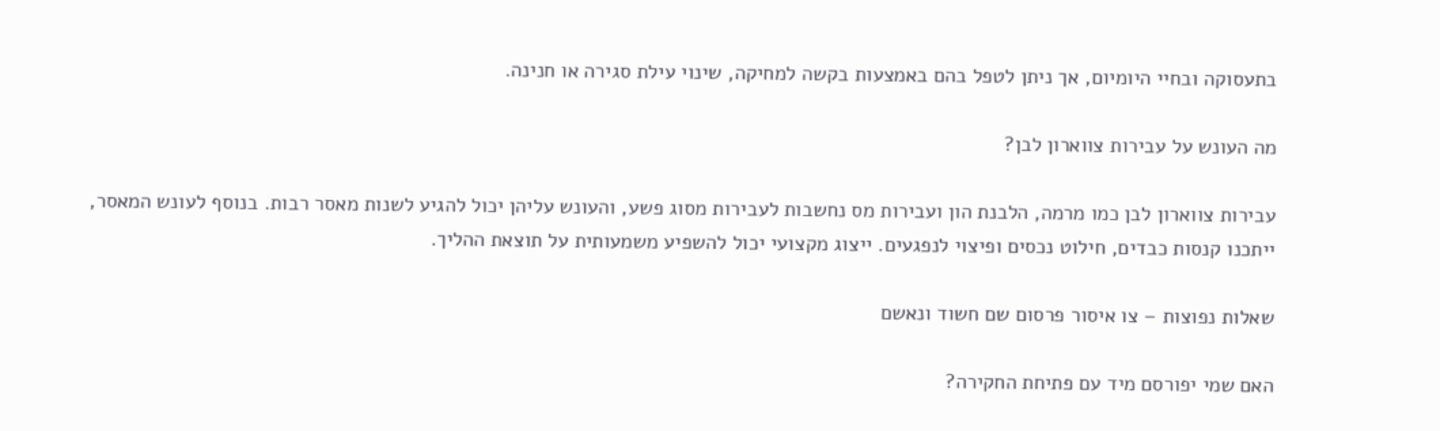בתעסוקה ובחיי היומיום, אך ניתן לטפל בהם באמצעות בקשה למחיקה, שינוי עילת סגירה או חנינה.

מה העונש על עבירות צווארון לבן?

עבירות צווארון לבן כמו מרמה, הלבנת הון ועבירות מס נחשבות לעבירות מסוג פשע, והעונש עליהן יכול להגיע לשנות מאסר רבות. בנוסף לעונש המאסר, ייתכנו קנסות כבדים, חילוט נכסים ופיצוי לנפגעים. ייצוג מקצועי יכול להשפיע משמעותית על תוצאת ההליך.

שאלות נפוצות – צו איסור פרסום שם חשוד ונאשם

האם שמי יפורסם מיד עם פתיחת החקירה?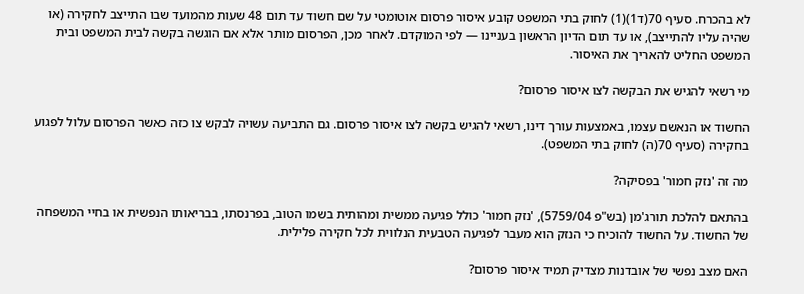לא בהכרח. סעיף 70(ד1)(1) לחוק בתי המשפט קובע איסור פרסום אוטומטי על שם חשוד עד תום 48 שעות מהמועד שבו התייצב לחקירה (או שהיה עליו להתייצב), או עד תום הדיון הראשון בעניינו — לפי המוקדם. לאחר מכן, הפרסום מותר אלא אם הוגשה בקשה לבית המשפט ובית המשפט החליט להאריך את האיסור.

מי רשאי להגיש את הבקשה לצו איסור פרסום?

החשוד או הנאשם עצמו, באמצעות עורך דינו, רשאי להגיש בקשה לצו איסור פרסום. גם התביעה עשויה לבקש צו כזה כאשר הפרסום עלול לפגוע בחקירה (סעיף 70(ה) לחוק בתי המשפט).

מה זה 'נזק חמור' בפסיקה?

בהתאם להלכת תורג'מן (בש"פ 5759/04), 'נזק חמור' כולל פגיעה ממשית ומהותית בשמו הטוב, בפרנסתו, בבריאותו הנפשית או בחיי המשפחה של החשוד. על החשוד להוכיח כי הנזק הוא מעבר לפגיעה הטבעית הנלווית לכל חקירה פלילית.

האם מצב נפשי של אובדנות מצדיק תמיד איסור פרסום?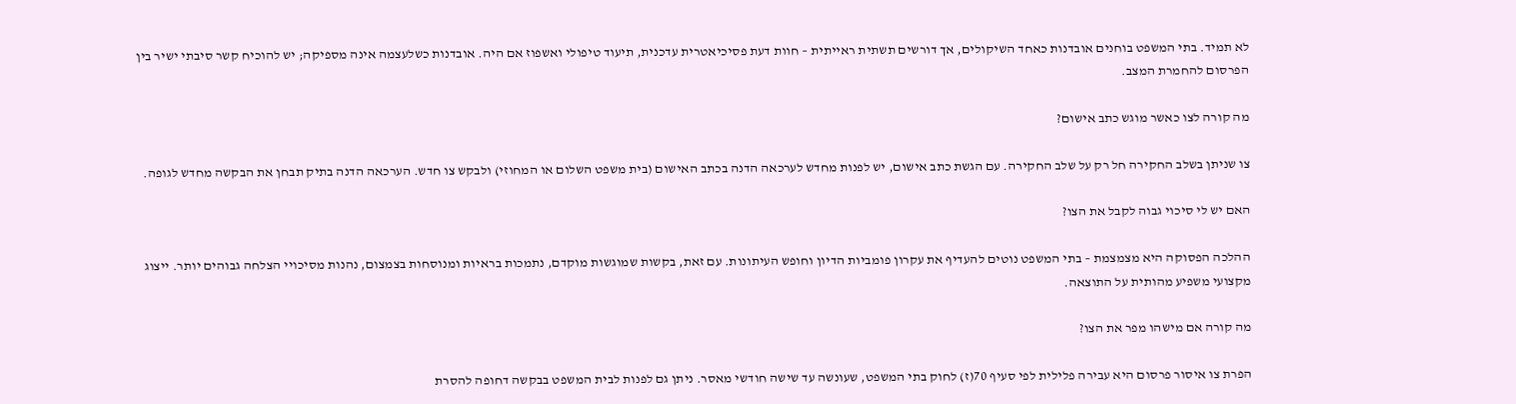לא תמיד. בתי המשפט בוחנים אובדנות כאחד השיקולים, אך דורשים תשתית ראייתית – חוות דעת פסיכיאטרית עדכנית, תיעוד טיפולי ואשפוז אם היה. אובדנות כשלעצמה אינה מספיקה; יש להוכיח קשר סיבתי ישיר בין הפרסום להחמרת המצב.

מה קורה לצו כאשר מוגש כתב אישום?

צו שניתן בשלב החקירה חל רק על שלב החקירה. עם הגשת כתב אישום, יש לפנות מחדש לערכאה הדנה בכתב האישום (בית משפט השלום או המחוזי) ולבקש צו חדש. הערכאה הדנה בתיק תבחן את הבקשה מחדש לגופה.

האם יש לי סיכוי גבוה לקבל את הצו?

ההלכה הפסוקה היא מצמצמת – בתי המשפט נוטים להעדיף את עקרון פומביות הדיון וחופש העיתונות. עם זאת, בקשות שמוגשות מוקדם, נתמכות בראיות ומנוסחות בצמצום, נהנות מסיכויי הצלחה גבוהים יותר. ייצוג מקצועי משפיע מהותית על התוצאה.

מה קורה אם מישהו מפר את הצו?

הפרת צו איסור פרסום היא עבירה פלילית לפי סעיף 70(ז) לחוק בתי המשפט, שעונשה עד שישה חודשי מאסר. ניתן גם לפנות לבית המשפט בבקשה דחופה להסרת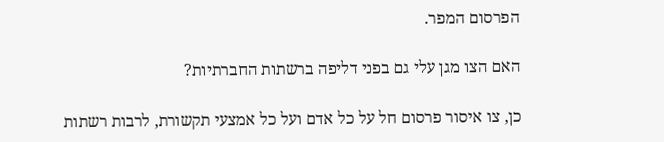הפרסום המפר.

האם הצו מגן עלי גם בפני דליפה ברשתות החברתיות?

כן, צו איסור פרסום חל על כל אדם ועל כל אמצעי תקשורת, לרבות רשתות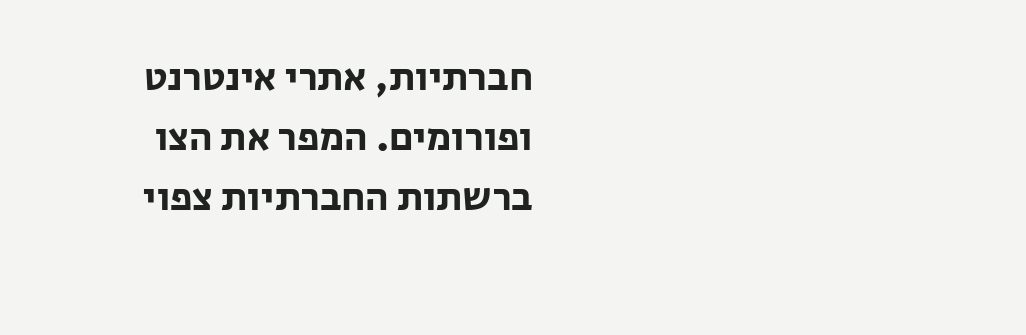חברתיות, אתרי אינטרנט ופורומים. המפר את הצו ברשתות החברתיות צפוי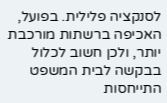לסנקציה פלילית. בפועל, האכיפה ברשתות מורכבת יותר, ולכן חשוב לכלול בבקשה לבית המשפט התייחסות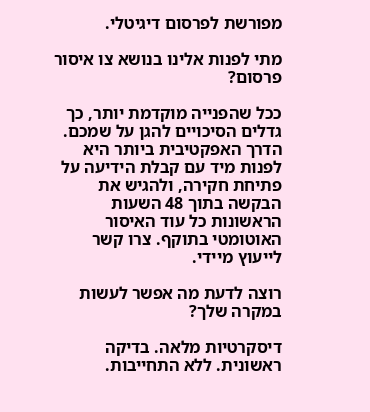מפורשת לפרסום דיגיטלי.

מתי לפנות אלינו בנושא צו איסור פרסום?

ככל שהפנייה מוקדמת יותר, כך גדלים הסיכויים להגן על שמכם. הדרך האפקטיבית ביותר היא לפנות מיד עם קבלת הידיעה על פתיחת חקירה, ולהגיש את הבקשה בתוך 48 השעות הראשונות כל עוד האיסור האוטומטי בתוקף. צרו קשר לייעוץ מיידי.

רוצה לדעת מה אפשר לעשות במקרה שלך?

דיסקרטיות מלאה. בדיקה ראשונית. ללא התחייבות.